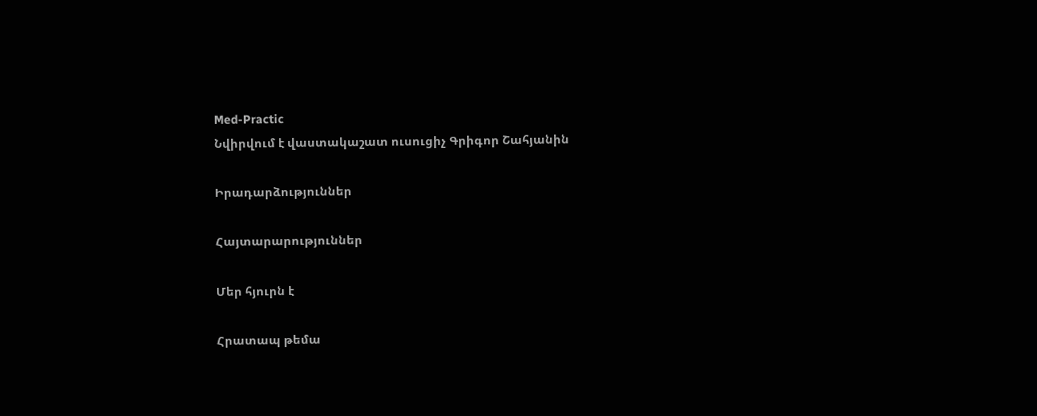Med-Practic
Նվիրվում է վաստակաշատ ուսուցիչ Գրիգոր Շահյանին

Իրադարձություններ

Հայտարարություններ

Մեր հյուրն է

Հրատապ թեմա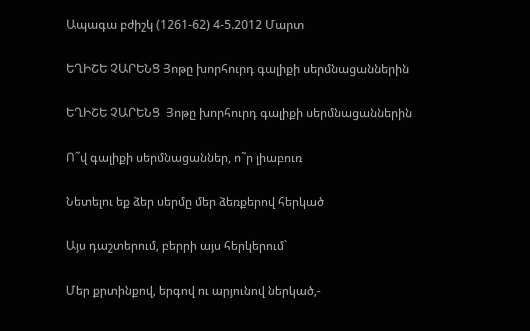Ապագա բժիշկ (1261-62) 4-5.2012 Մարտ

ԵՂԻՇԵ ՉԱՐԵՆՑ Յոթը խորհուրդ գալիքի սերմնացաններին

ԵՂԻՇԵ ՉԱՐԵՆՑ  Յոթը խորհուրդ գալիքի սերմնացաններին

Ո˜վ գալիքի սերմնացաններ, ո˜ր լիաբուռ

Նետելու եք ձեր սերմը մեր ձեռքերով հերկած

Այս դաշտերում, բերրի այս հերկերում`

Մեր քրտինքով, երգով ու արյունով ներկած,-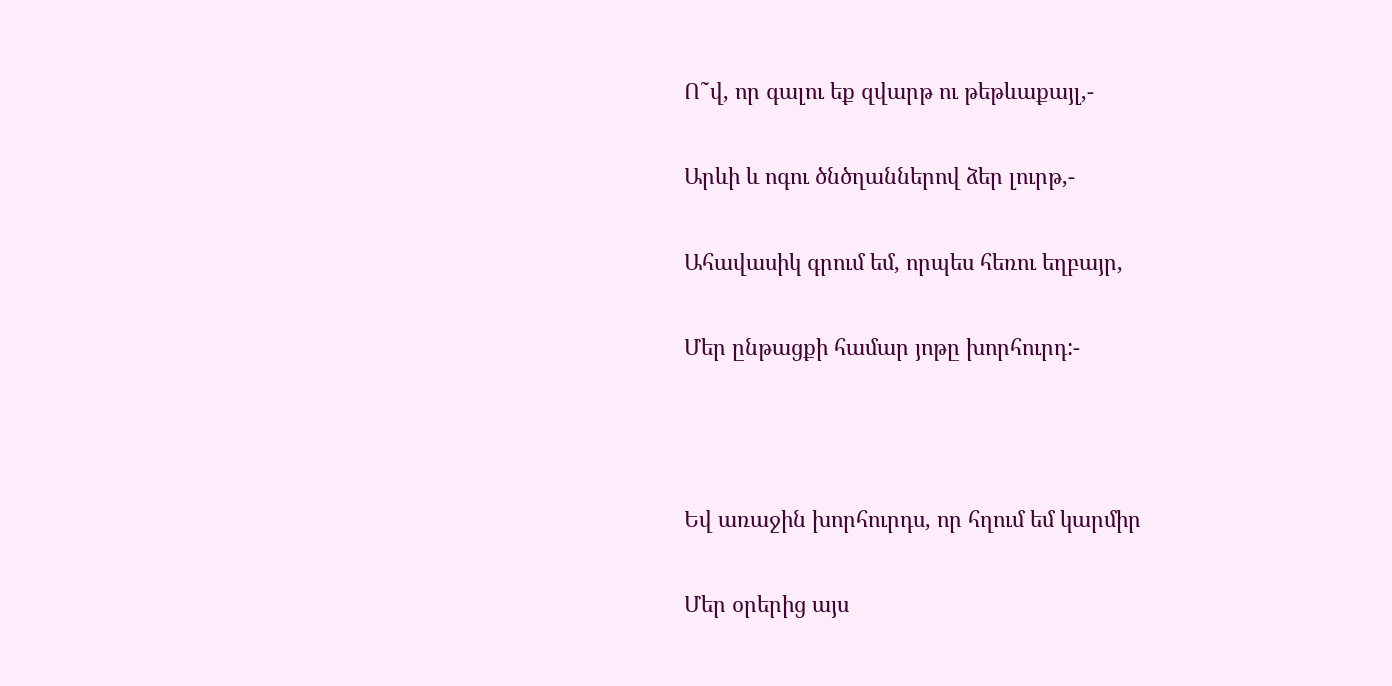Ո˜վ, որ գալու եք զվարթ ու թեթևաքայլ,-

Արևի և ոգու ծնծղաններով ձեր լուրթ,-

Ահավասիկ գրում եմ, որպես հեռու եղբայր,

Մեր ընթացքի համար յոթը խորհուրդ:-



Եվ առաջին խորհուրդս, որ հղում եմ կարմիր

Մեր օրերից այս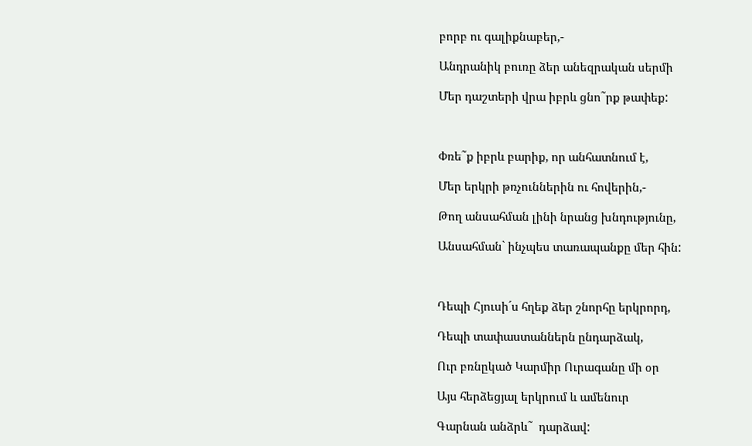բորբ ու գալիքնաբեր,-

Անդրանիկ բուռը ձեր անեզրական սերմի

Մեր դաշտերի վրա իբրև ցնո˜րք թափեք:



Փռե˜ք իբրև բարիք, որ անհատնում է,

Մեր երկրի թռչուններին ու հովերին,-

Թող անսահման լինի նրանց խնդությունը,

Անսահման` ինչպես տառապանքը մեր հին:



Դեպի Հյուսի´ս հղեք ձեր շնորհը երկրորդ,

Դեպի տափաստաններն ընդարձակ,

Ուր բռնըկած Կարմիր Ուրագանը մի օր

Այս հերձեցյալ երկրում և ամենուր

Գարնան անձրև˜  դարձավ: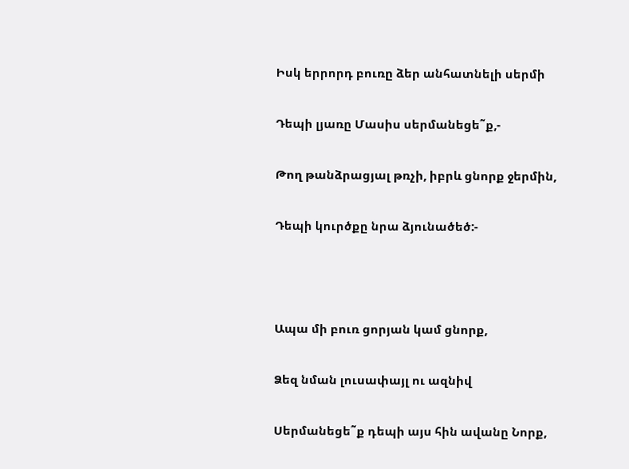Իսկ երրորդ բուռը ձեր անհատնելի սերմի

Դեպի լյառը Մասիս սերմանեցե˜ք,-

Թող թանձրացյալ թռչի, իբրև ցնորք ջերմին,

Դեպի կուրծքը նրա ձյունածեծ:-



Ապա մի բուռ ցորյան կամ ցնորք,

Ձեզ նման լուսափայլ ու ազնիվ

Սերմանեցե˜ք դեպի այս հին ավանը Նորք,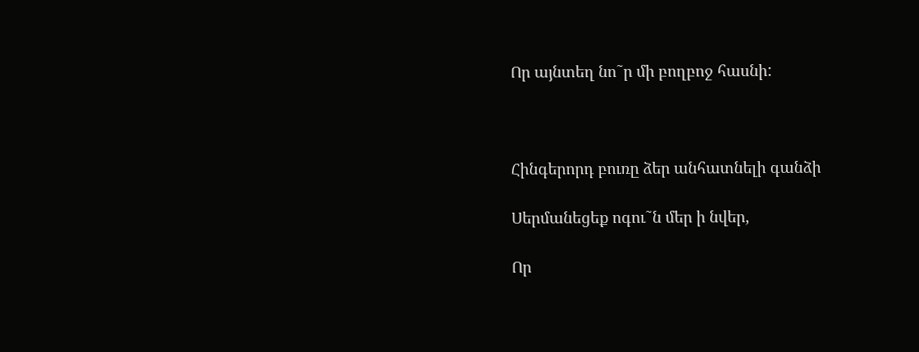Որ այնտեղ նո˜ր մի բողբոջ հասնի:



Հինգերորդ բուռը ձեր անհատնելի գանձի

Սերմանեցեք ոգու˜ն մեր ի նվեր,

Որ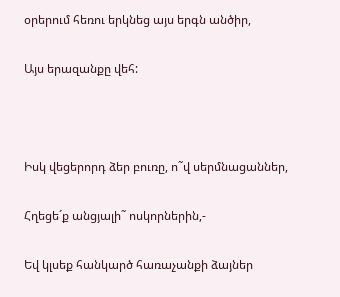օրերում հեռու երկնեց այս երգն անծիր,

Այս երազանքը վեհ:



Իսկ վեցերորդ ձեր բուռը, ո˜վ սերմնացաններ,

Հղեցե´ք անցյալի˜ ոսկորներին,-

Եվ կլսեք հանկարծ հառաչանքի ձայներ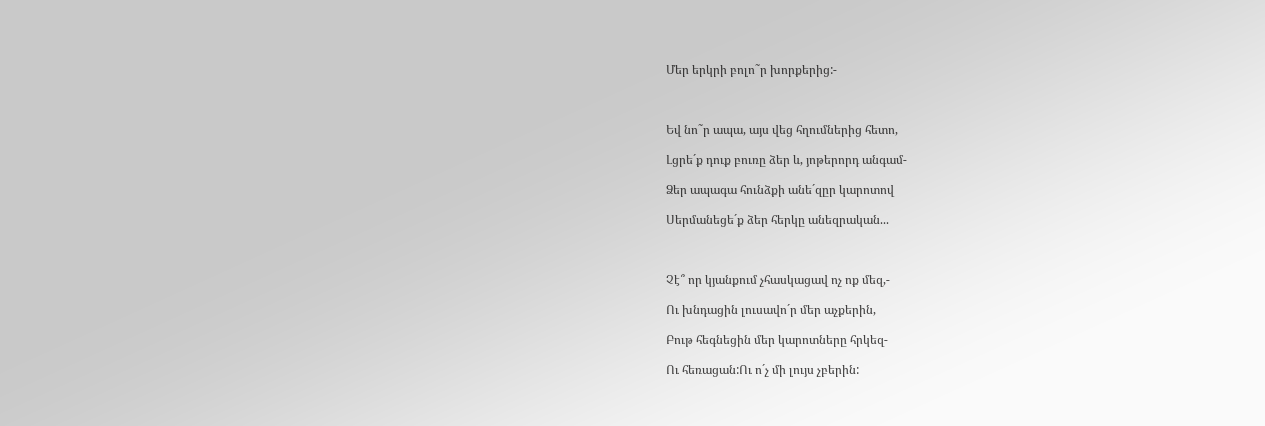Մեր երկրի բոլո˜ր խորքերից:-



Եվ նո˜ր ապա, այս վեց հղումներից հետո,

Լցրե´ք դուք բուռը ձեր և, յոթերորդ անգամ-

Ձեր ապագա հունձքի անե´զըր կարոտով

Սերմանեցե´ք ձեր հերկը անեզրական...



Չէ՞ որ կյանքում չհասկացավ ոչ ոք մեզ,-

Ու խնդացին լուսավո´ր մեր աչքերին,

Բութ հեգնեցին մեր կարոտները հրկեզ-

Ու հեռացան:Ու ո´չ մի լույս չբերին: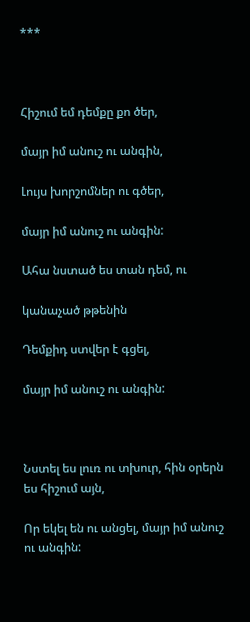***



Հիշում եմ դեմքը քո ծեր,

մայր իմ անուշ ու անգին,

Լույս խորշոմներ ու գծեր,

մայր իմ անուշ ու անգին:

Ահա նստած ես տան դեմ, ու

կանաչած թթենին

Դեմքիդ ստվեր է գցել,

մայր իմ անուշ ու անգին:



Նստել ես լուռ ու տխուր, հին օրերն ես հիշում այն,

Որ եկել են ու անցել, մայր իմ անուշ ու անգին: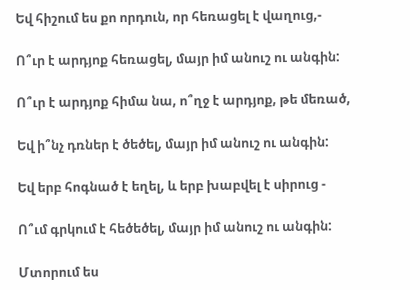Եվ հիշում ես քո որդուն, որ հեռացել է վաղուց,-

Ո՞ւր է արդյոք հեռացել, մայր իմ անուշ ու անգին:

Ո՞ւր է արդյոք հիմա նա, ո՞ղջ է արդյոք, թե մեռած,

Եվ ի՞նչ դռներ է ծեծել, մայր իմ անուշ ու անգին:

Եվ երբ հոգնած է եղել, և երբ խաբվել է սիրուց -

Ո՞ւմ գրկում է հեծեծել, մայր իմ անուշ ու անգին:

Մտորում ես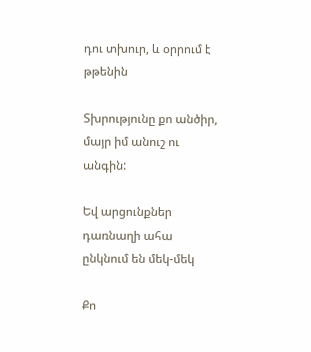դու տխուր, և օրրում է թթենին

Տխրությունը քո անծիր, մայր իմ անուշ ու անգին:

Եվ արցունքներ դառնաղի ահա ընկնում են մեկ-մեկ

Քո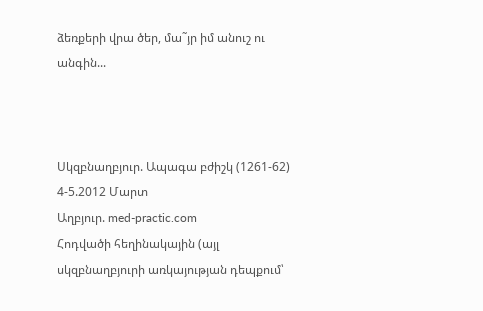ձեռքերի վրա ծեր, մա˜յր իմ անուշ ու անգին...



Սկզբնաղբյուր. Ապագա բժիշկ (1261-62) 4-5.2012 Մարտ
Աղբյուր. med-practic.com
Հոդվածի հեղինակային (այլ սկզբնաղբյուրի առկայության դեպքում՝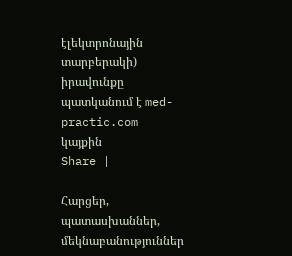էլեկտրոնային տարբերակի) իրավունքը պատկանում է med-practic.com կայքին
Share |

Հարցեր, պատասխաններ, մեկնաբանություններ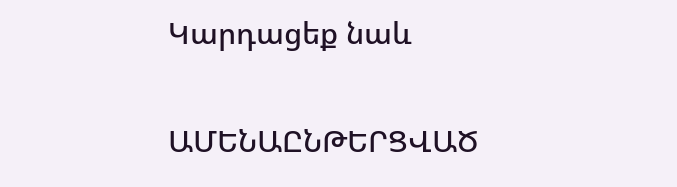Կարդացեք նաև

ԱՄԵՆԱԸՆԹԵՐՑՎԱԾ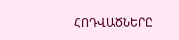ՀՈԴՎԱԾՆԵՐԸ